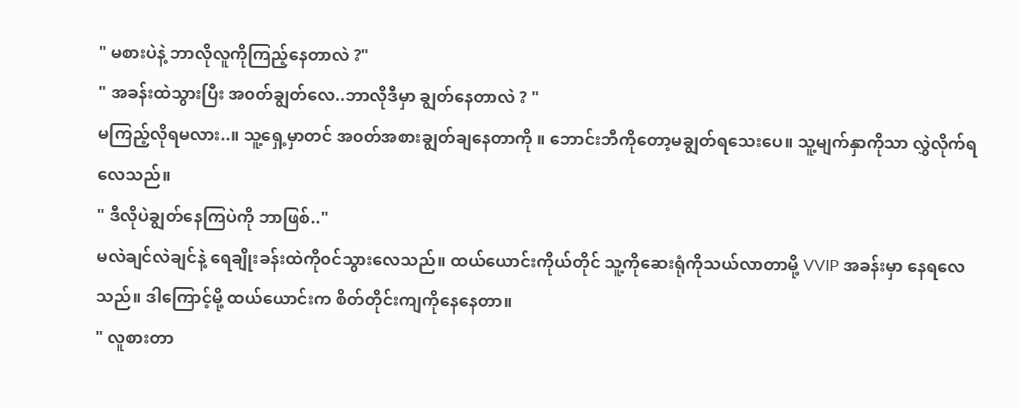" မစားပဲနဲ့ ဘာလိုလူကိုကြည့်နေတာလဲ ?"
" အခန်းထဲသွားပြီး အ၀တ်ချွတ်လေ..ဘာလိုဒီမှာ ချွတ်နေတာလဲ ? "
မကြည့်လိုရမလား..။ သူ့ရှေ့မှာတင် အ၀တ်အစားချွတ်ချနေတာကို ။ ဘောင်းဘီကိုတော့မချွတ်ရသေးပေ။ သူ့မျက်နှာကိုသာ လွှဲလိုက်ရလေသည်။
" ဒီလိုပဲချွတ်နေကြပဲကို ဘာဖြစ်.."
မလဲချင်လဲချင်နဲ့ ရေချိုးခန်းထဲကို၀င်သွားလေသည်။ ထယ်ယောင်းကိုယ်တိုင် သူ့ကိုဆေးရုံကိုသယ်လာတာမို့ VVIP အခန်းမှာ နေရလေသည်။ ဒါကြောင့်မို့ ထယ်ယောင်းက စိတ်တိုင်းကျကိုနေနေတာ။
" လူစားတာ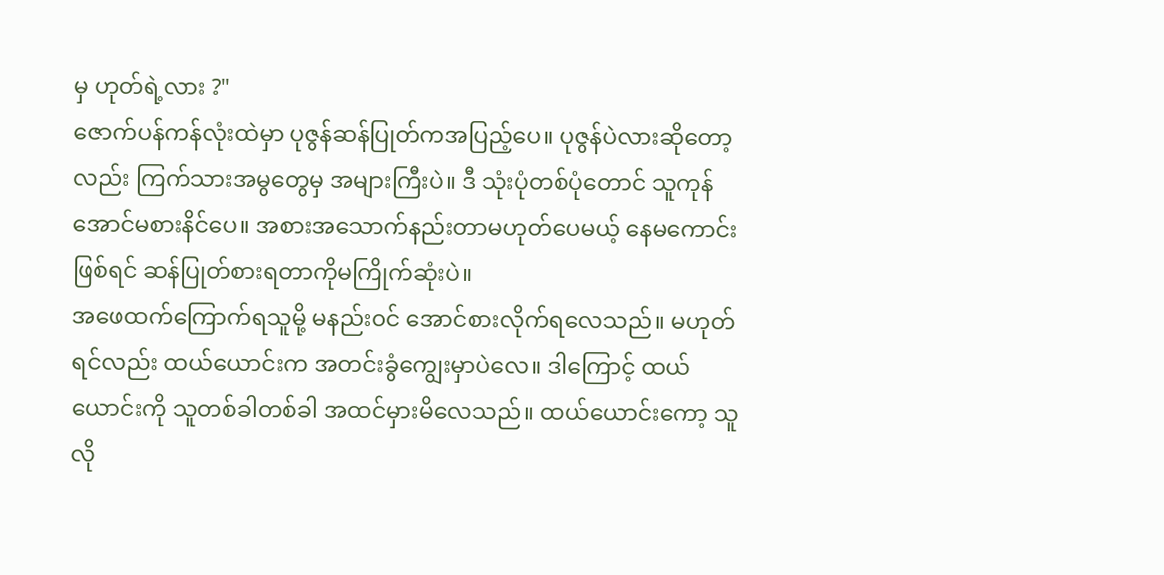မှ ဟုတ်ရဲ့လား ?"
ဇောက်ပန်ကန်လုံးထဲမှာ ပုဇွန်ဆန်ပြုတ်ကအပြည့်ပေ။ ပုဇွန်ပဲလားဆိုတော့လည်း ကြက်သားအမွတွေမှ အများကြီးပဲ။ ဒီ သုံးပုံတစ်ပုံတောင် သူကုန်အောင်မစားနိင်ပေ။ အစားအသောက်နည်းတာမဟုတ်ပေမယ့် နေမကောင်းဖြစ်ရင် ဆန်ပြုတ်စားရတာကိုမကြိုက်ဆုံးပဲ။
အဖေထက်ကြောက်ရသူမို့ မနည်း၀င် အောင်စားလိုက်ရလေသည်။ မဟုတ်ရင်လည်း ထယ်ယောင်းက အတင်းခွံကျွေးမှာပဲလေ။ ဒါကြောင့် ထယ်ယောင်းကို သူတစ်ခါတစ်ခါ အထင်မှားမိလေသည်။ ထယ်ယောင်းကော့ သူလို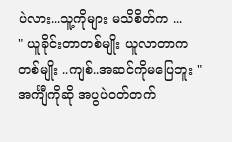ပဲလား...သူ့ကိုများ မသိစိတ်က ...
" ယူခိုင်းတာတစ်မျိုး ယူလာတာကတစ်မျိုး ..ကျစ်..အဆင်ကိုမပြေဘူး "
အင်္ကျီကိုဆို အပွပဲ၀တ်တက်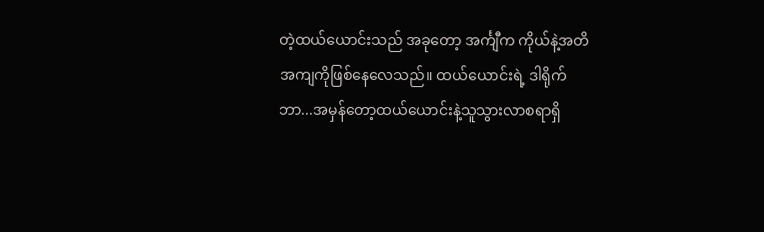တဲ့ထယ်ယောင်းသည် အခုတော့ အင်္ကျီက ကိုယ်နဲ့အတိအကျကိုဖြစ်နေလေသည်။ ထယ်ယောင်းရဲ့ ဒါရိုက်ဘာ...အမှန်တော့ထယ်ယောင်းနဲ့သူသွားလာစရာရှိ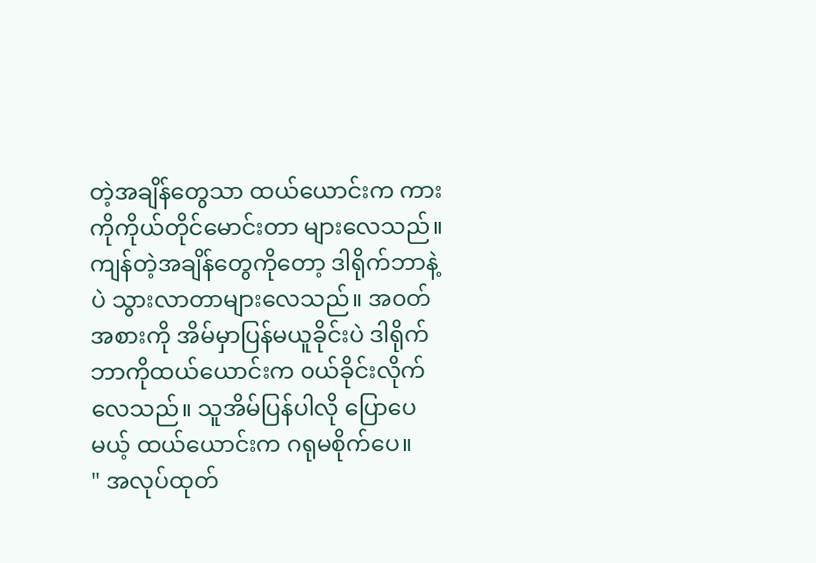တဲ့အချိန်တွေသာ ထယ်ယောင်းက ကားကိုကိုယ်တိုင်မောင်းတာ များလေသည်။ ကျန်တဲ့အချိန်တွေကိုတော့ ဒါရိုက်ဘာနဲ့ပဲ သွားလာတာများလေသည်။ အ၀တ်အစားကို အိမ်မှာပြန်မယူခိုင်းပဲ ဒါရိုက်ဘာကိုထယ်ယောင်းက ၀ယ်ခိုင်းလိုက်လေသည်။ သူအိမ်ပြန်ပါလို ပြောပေမယ့် ထယ်ယောင်းက ဂရုမစိုက်ပေ။
" အလုပ်ထုတ်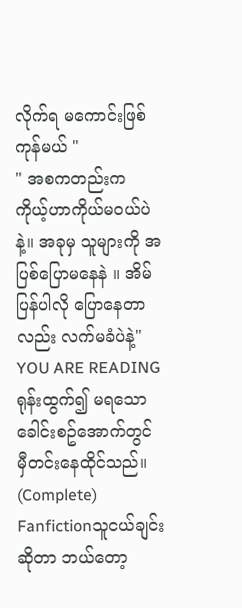လိုက်ရ မကောင်းဖြစ်ကုန်မယ် "
" အစကတည်းက ကိုယ့်ဟာကိုယ်မ၀ယ်ပဲနဲ့။ အခုမှ သူများကို အပြစ်ပြောမနေနဲ ။ အိမ်ပြန်ပါလို ပြောနေတာလည်း လက်မခံပဲနဲ့"
YOU ARE READING
ရုန်းထွက်၍ မရသော ခေါင်းစဥ်အောက်တွင် မှီတင်းနေထိုင်သည်။ (Complete)
Fanfictionသူငယ်ချင်းဆိုတာ ဘယ်တော့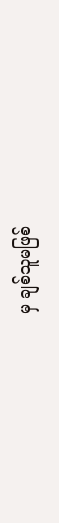မှ ချစ်သူမဖြစ်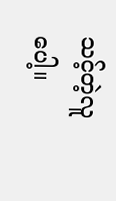သင့်တဲ့လူပေါ့။